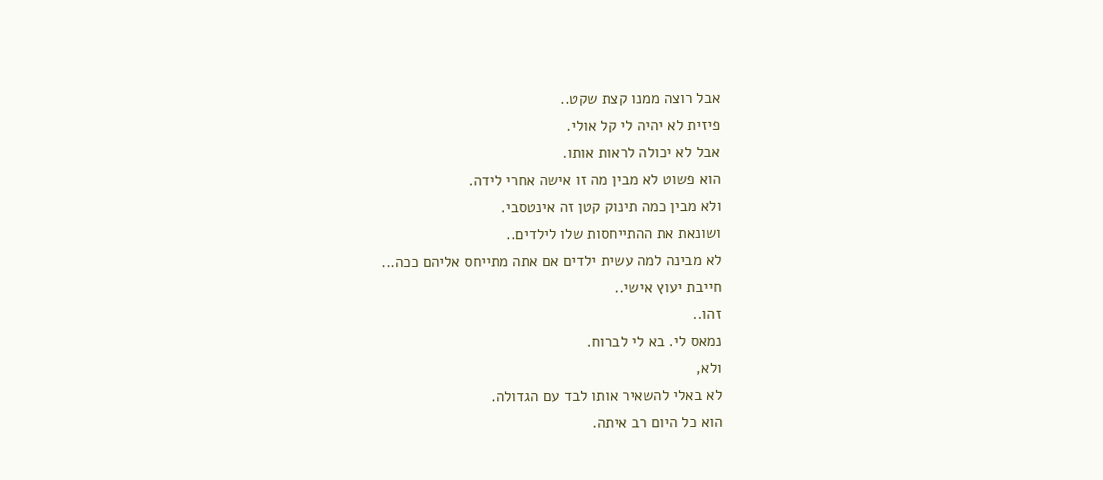אבל רוצה ממנו קצת שקט..
פיזית לא יהיה לי קל אולי.
אבל לא יכולה לראות אותו.
הוא פשוט לא מבין מה זו אישה אחרי לידה.
ולא מבין כמה תינוק קטן זה אינטסבי.
ושונאת את ההתייחסות שלו לילדים..
לא מבינה למה עשית ילדים אם אתה מתייחס אליהם ככה...
חייבת יעוץ אישי..
זהו..
נמאס לי. בא לי לברוח.
ולא,
לא באלי להשאיר אותו לבד עם הגדולה.
הוא כל היום רב איתה.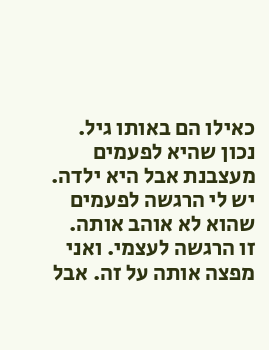כאילו הם באותו גיל.
נכון שהיא לפעמים מעצבנת אבל היא ילדה.
יש לי הרגשה לפעמים שהוא לא אוהב אותה.
זו הרגשה לעצמי. ואני מפצה אותה על זה. אבל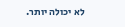לא יכולה יותר.